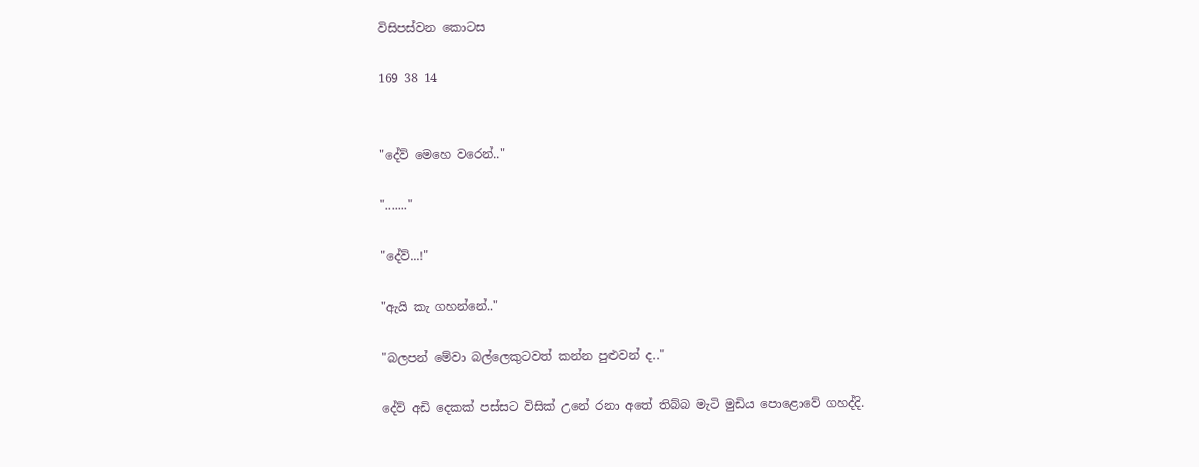විසිපස්වන කොටස

169 38 14


"දේව් මෙහෙ වරෙන්.."

"......."

"දේව්...!"

"ඇයි කැ ගහන්නේ.."

"බලපන් මේවා බල්ලෙකුටවත් කන්න පුළුවන් ද.."

දේව් අඩි දෙකක් පස්සට විසික්‌ උනේ රනා අතේ තිබ්බ මැටි මුඩිය පොළොවේ ගහද්දි.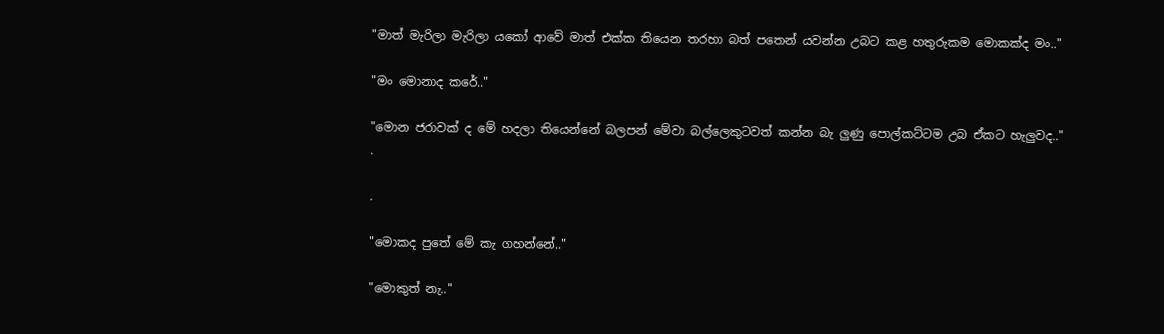"මාත් මැරිලා මැරිලා යකෝ ආවේ මාත් එක්ක තියෙන තරහා බත් පතෙන් යවන්න උබට කළ හතුරුකම මොකක්ද මං.."

"මං මොනාද කරේ.."

"මොන ජරාවක් ද මේ හදලා තියෙන්නේ බලපන් මේවා බල්ලෙකුටවත් කන්න බැ ලුණු පොල්කට්ටම උබ ඒකට හැලුවද.."
.

.

"මොකද පුතේ මේ කැ ගහන්නේ.."

"මොකුත් නැ.."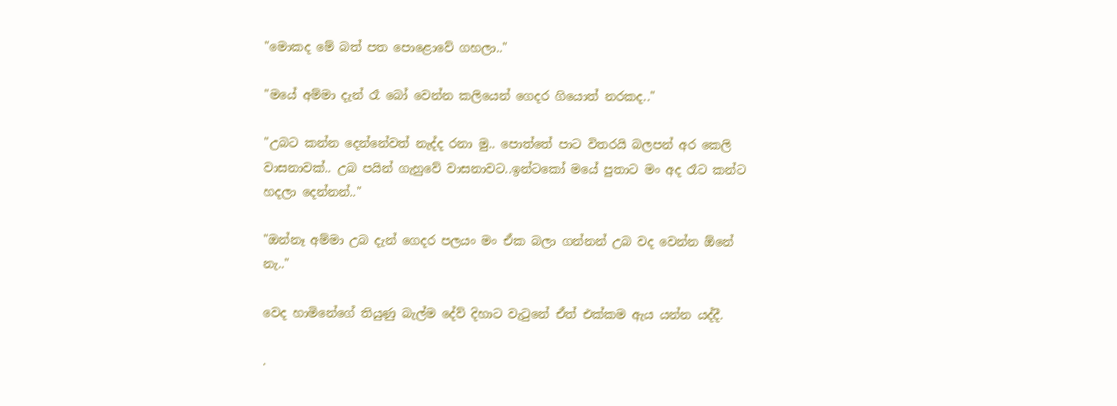"මොකද මේ බත් පත පොළොවේ ගහලා.."

"මයේ අම්මා දැන් රෑ බෝ වෙන්න කලියෙන් ගෙදර ගියොත් නරකද.."

"උබට කන්න දෙන්නේවත් නැද්ද රනා මු.. පොත්තේ පාට විතරයි බලපන් අර කෙලි වාසනාවක්.. උබ පයින් ගැහුවේ වාසනාවට..ඉන්ටකෝ මයේ පුතාට මං අද රෑට කන්ට හදලා දෙන්නන්.."

"ඔන්නෑ අම්මා උබ දැන් ගෙදර පලයං මං ඒක බලා ගන්නන් උබ වද වෙන්න ඕනේ නැ.."

වෙද හාමිනේගේ තියුණු බැල්ම දේව් දිහාට වැටුනේ ඒත් එක්කම ඇය යන්න යද්දී.

.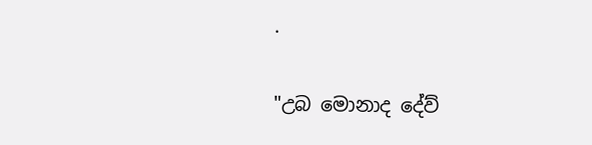.

"උබ මොනාද දේව්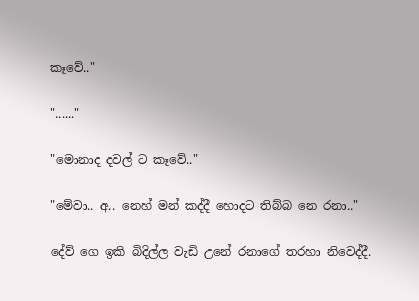කෑවේ.."

"......"

"මොනාද දවල් ට කෑවේ.."

"මේවා.. අ.. නෙහ් මන් කද්දී හොදට තිබ්බ නෙ රනා.."

දේව් ගෙ ඉකි බිදිල්ල වැඩි උනේ රනාගේ තරහා නිවෙද්දී.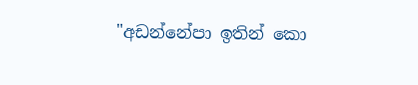"අඩන්නේපා ඉතින් කො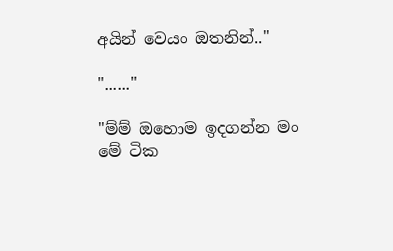අයින් වෙයං ඔතනින්.."

"......"

"ම්ම් ඔහොම ඉදගන්න මං මේ ටික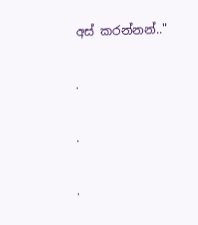අස් කරන්නන්.."

.

.

.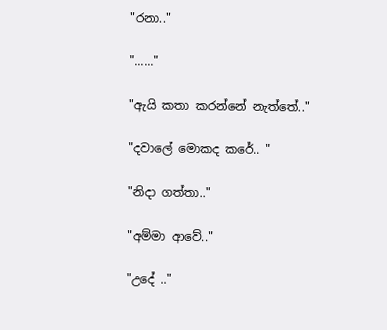"රනා.."

"......"

"ඇයි කතා කරන්නේ නැත්තේ.."

"දවාලේ මොකද කරේ.. "

"නිදා ගත්තා.."

"අම්මා ආවේ.."

"උදේ .."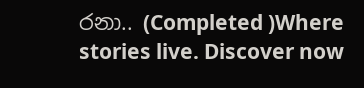රනා.. (Completed )Where stories live. Discover now